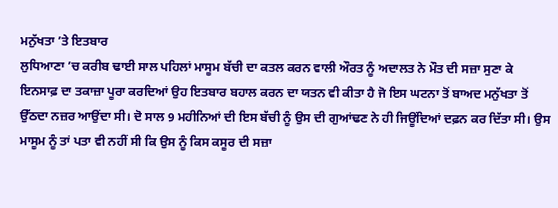ਮਨੁੱਖਤਾ ’ਤੇ ਇਤਬਾਰ
ਲੁਧਿਆਣਾ ’ਚ ਕਰੀਬ ਢਾਈ ਸਾਲ ਪਹਿਲਾਂ ਮਾਸੂਮ ਬੱਚੀ ਦਾ ਕਤਲ ਕਰਨ ਵਾਲੀ ਔਰਤ ਨੂੰ ਅਦਾਲਤ ਨੇ ਮੌਤ ਦੀ ਸਜ਼ਾ ਸੁਣਾ ਕੇ ਇਨਸਾਫ਼ ਦਾ ਤਕਾਜ਼ਾ ਪੂਰਾ ਕਰਦਿਆਂ ਉਹ ਇਤਬਾਰ ਬਹਾਲ ਕਰਨ ਦਾ ਯਤਨ ਵੀ ਕੀਤਾ ਹੈ ਜੋ ਇਸ ਘਟਨਾ ਤੋਂ ਬਾਅਦ ਮਨੁੱਖਤਾ ਤੋਂ ਉੱਠਦਾ ਨਜ਼ਰ ਆਉਂਦਾ ਸੀ। ਦੋ ਸਾਲ 9 ਮਹੀਨਿਆਂ ਦੀ ਇਸ ਬੱਚੀ ਨੂੰ ਉਸ ਦੀ ਗੁਆਂਢਣ ਨੇ ਹੀ ਜਿਊਂਦਿਆਂ ਦਫ਼ਨ ਕਰ ਦਿੱਤਾ ਸੀ। ਉਸ ਮਾਸੂਮ ਨੂੰ ਤਾਂ ਪਤਾ ਵੀ ਨਹੀਂ ਸੀ ਕਿ ਉਸ ਨੂੰ ਕਿਸ ਕਸੂਰ ਦੀ ਸਜ਼ਾ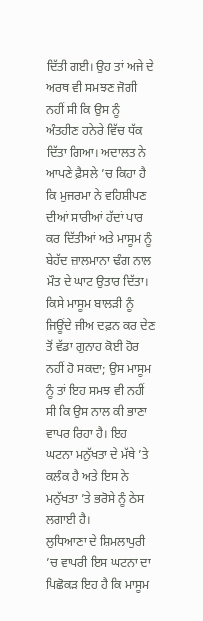ਦਿੱਤੀ ਗਈ। ਉਹ ਤਾਂ ਅਜੇ ਦੇ ਅਰਥ ਵੀ ਸਮਝਣ ਜੋਗੀ ਨਹੀਂ ਸੀ ਕਿ ਉਸ ਨੂੰ ਅੰਤਹੀਣ ਹਨੇਰੇ ਵਿੱਚ ਧੱਕ ਦਿੱਤਾ ਗਿਆ। ਅਦਾਲਤ ਨੇ ਆਪਣੇ ਫ਼ੈਸਲੇ ’ਚ ਕਿਹਾ ਹੈ ਕਿ ਮੁਜਰਮਾ ਨੇ ਵਹਿਸ਼ੀਪਣ ਦੀਆਂ ਸਾਰੀਆਂ ਹੱਦਾਂ ਪਾਰ ਕਰ ਦਿੱਤੀਆਂ ਅਤੇ ਮਾਸੂਮ ਨੂੰ ਬੇਹੱਦ ਜ਼ਾਲਮਾਨਾ ਢੰਗ ਨਾਲ ਮੌਤ ਦੇ ਘਾਟ ਉਤਾਰ ਦਿੱਤਾ। ਕਿਸੇ ਮਾਸੂਮ ਬਾਲੜੀ ਨੂੰ ਜਿਊਂਦੇ ਜੀਅ ਦਫ਼ਨ ਕਰ ਦੇਣ ਤੋਂ ਵੱਡਾ ਗੁਨਾਹ ਕੋਈ ਹੋਰ ਨਹੀਂ ਹੋ ਸਕਦਾ; ਉਸ ਮਾਸੂਮ ਨੂੰ ਤਾਂ ਇਹ ਸਮਝ ਵੀ ਨਹੀਂ ਸੀ ਕਿ ਉਸ ਨਾਲ ਕੀ ਭਾਣਾ ਵਾਪਰ ਰਿਹਾ ਹੈ। ਇਹ ਘਟਨਾ ਮਨੁੱਖਤਾ ਦੇ ਮੱਥੇ ’ਤੇ ਕਲੰਕ ਹੈ ਅਤੇ ਇਸ ਨੇ ਮਨੁੱਖਤਾ ’ਤੇ ਭਰੋਸੇ ਨੂੰ ਠੇਸ ਲਗਾਈ ਹੈ।
ਲੁਧਿਆਣਾ ਦੇ ਸ਼ਿਮਲਾਪੁਰੀ ’ਚ ਵਾਪਰੀ ਇਸ ਘਟਨਾ ਦਾ ਪਿਛੋਕੜ ਇਹ ਹੈ ਕਿ ਮਾਸੂਮ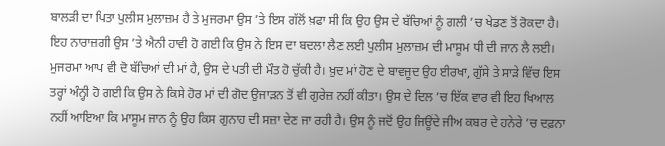ਬਾਲੜੀ ਦਾ ਪਿਤਾ ਪੁਲੀਸ ਮੁਲਾਜ਼ਮ ਹੈ ਤੇ ਮੁਜਰਮਾ ਉਸ ’ਤੇ ਇਸ ਗੱਲੋਂ ਖ਼ਫਾ ਸੀ ਕਿ ਉਹ ਉਸ ਦੇ ਬੱਚਿਆਂ ਨੂੰ ਗਲੀ ’ਚ ਖੇਡਣ ਤੋਂ ਰੋਕਦਾ ਹੈ। ਇਹ ਨਾਰਾਜ਼ਗੀ ਉਸ ’ਤੇ ਐਨੀ ਹਾਵੀ ਹੋ ਗਈ ਕਿ ਉਸ ਨੇ ਇਸ ਦਾ ਬਦਲਾ ਲੈਣ ਲਈ ਪੁਲੀਸ ਮੁਲਾਜ਼ਮ ਦੀ ਮਾਸੂਮ ਧੀ ਦੀ ਜਾਨ ਲੈ ਲਈ। ਮੁਜਰਮਾ ਆਪ ਵੀ ਦੋ ਬੱਚਿਆਂ ਦੀ ਮਾਂ ਹੈ, ਉਸ ਦੇ ਪਤੀ ਦੀ ਮੌਤ ਹੋ ਚੁੱਕੀ ਹੈ। ਖ਼ੁਦ ਮਾਂ ਹੋਣ ਦੇ ਬਾਵਜੂਦ ਉਹ ਈਰਖਾ, ਗੁੱਸੇ ਤੇ ਸਾੜੇ ਵਿੱਚ ਇਸ ਤਰ੍ਹਾਂ ਅੰਨ੍ਹੀ ਹੋ ਗਈ ਕਿ ਉਸ ਨੇ ਕਿਸੇ ਹੋਰ ਮਾਂ ਦੀ ਗੋਦ ਉਜਾੜਨ ਤੋਂ ਵੀ ਗੁਰੇਜ਼ ਨਹੀਂ ਕੀਤਾ। ਉਸ ਦੇ ਦਿਲ ’ਚ ਇੱਕ ਵਾਰ ਵੀ ਇਹ ਖਿਆਲ ਨਹੀਂ ਆਇਆ ਕਿ ਮਾਸੂਮ ਜਾਨ ਨੂੰ ਉਹ ਕਿਸ ਗੁਨਾਹ ਦੀ ਸਜ਼ਾ ਦੇਣ ਜਾ ਰਹੀ ਹੈ। ਉਸ ਨੂੰ ਜਦੋਂ ਉਹ ਜਿਊਂਦੇ ਜੀਅ ਕਬਰ ਦੇ ਹਨੇਰੇ ’ਚ ਦਫ਼ਨਾ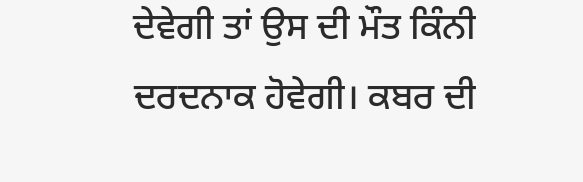ਦੇਵੇਗੀ ਤਾਂ ਉਸ ਦੀ ਮੌਤ ਕਿੰਨੀ ਦਰਦਨਾਕ ਹੋਵੇਗੀ। ਕਬਰ ਦੀ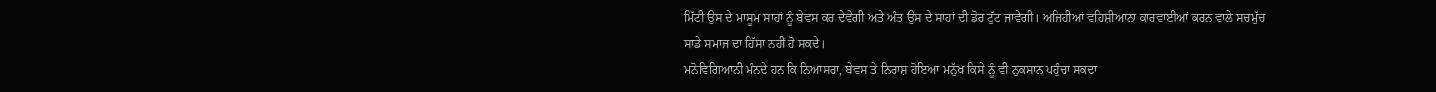ਮਿੱਟੀ ਉਸ ਦੇ ਮਾਸੂਮ ਸਾਹਾਂ ਨੂੰ ਬੇਵਸ ਕਰ ਦੇਵੇਗੀ ਅਤੇ ਅੰਤ ਉਸ ਦੇ ਸਾਹਾਂ ਦੀ ਡੋਰ ਟੁੱਟ ਜਾਵੇਗੀ। ਅਜਿਹੀਆਂ ਵਹਿਸ਼ੀਆਨਾ ਕਾਰਵਾਈਆਂ ਕਰਨ ਵਾਲੇ ਸਚਮੁੱਚ ਸਾਡੇ ਸਮਾਜ ਦਾ ਹਿੱਸਾ ਨਹੀਂ ਹੋ ਸਕਦੇ।
ਮਨੋਵਿਗਿਆਨੀ ਮੰਨਦੇ ਹਨ ਕਿ ਨਿਆਸਰਾ, ਬੇਵਸ ਤੇ ਨਿਰਾਸ਼ ਹੋਇਆ ਮਨੁੱਖ ਕਿਸੇ ਨੂੰ ਵੀ ਨੁਕਸਾਨ ਪਹੁੰਚਾ ਸਕਦਾ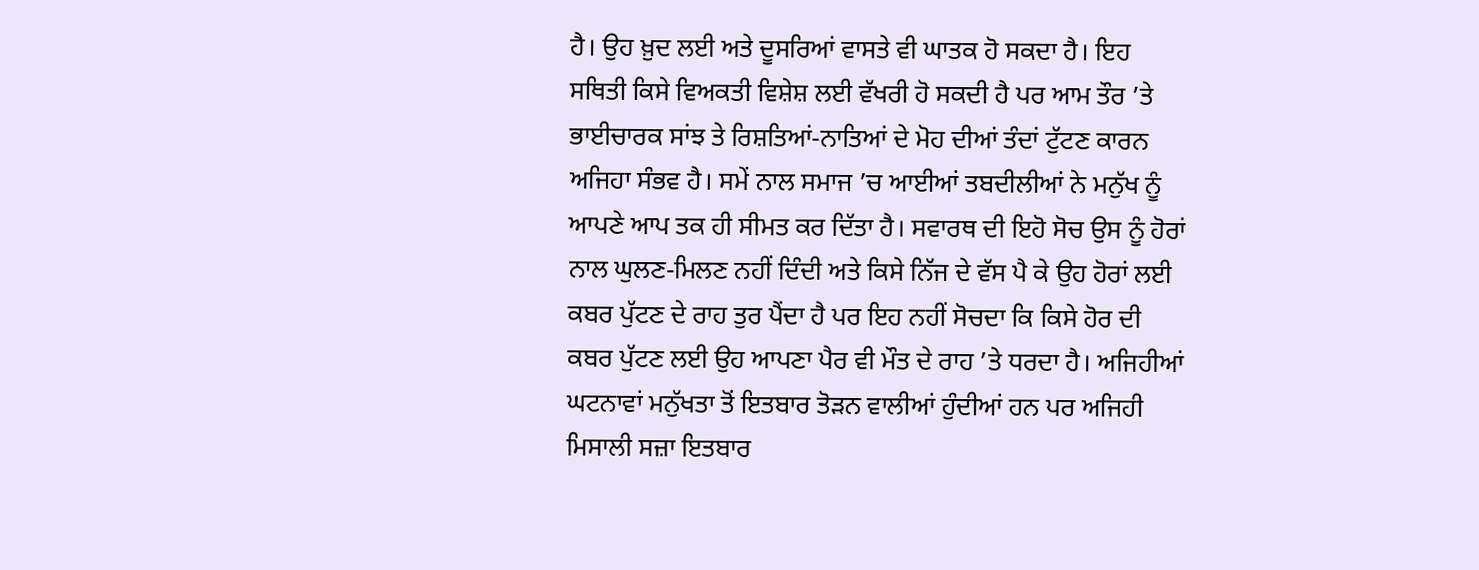ਹੈ। ਉਹ ਖ਼ੁਦ ਲਈ ਅਤੇ ਦੂਸਰਿਆਂ ਵਾਸਤੇ ਵੀ ਘਾਤਕ ਹੋ ਸਕਦਾ ਹੈ। ਇਹ ਸਥਿਤੀ ਕਿਸੇ ਵਿਅਕਤੀ ਵਿਸ਼ੇਸ਼ ਲਈ ਵੱਖਰੀ ਹੋ ਸਕਦੀ ਹੈ ਪਰ ਆਮ ਤੌਰ ’ਤੇ ਭਾਈਚਾਰਕ ਸਾਂਝ ਤੇ ਰਿਸ਼ਤਿਆਂ-ਨਾਤਿਆਂ ਦੇ ਮੋਹ ਦੀਆਂ ਤੰਦਾਂ ਟੁੱਟਣ ਕਾਰਨ ਅਜਿਹਾ ਸੰਭਵ ਹੈ। ਸਮੇਂ ਨਾਲ ਸਮਾਜ ’ਚ ਆਈਆਂ ਤਬਦੀਲੀਆਂ ਨੇ ਮਨੁੱਖ ਨੂੰ ਆਪਣੇ ਆਪ ਤਕ ਹੀ ਸੀਮਤ ਕਰ ਦਿੱਤਾ ਹੈ। ਸਵਾਰਥ ਦੀ ਇਹੋ ਸੋਚ ਉਸ ਨੂੰ ਹੋਰਾਂ ਨਾਲ ਘੁਲਣ-ਮਿਲਣ ਨਹੀਂ ਦਿੰਦੀ ਅਤੇ ਕਿਸੇ ਨਿੱਜ ਦੇ ਵੱਸ ਪੈ ਕੇ ਉਹ ਹੋਰਾਂ ਲਈ ਕਬਰ ਪੁੱਟਣ ਦੇ ਰਾਹ ਤੁਰ ਪੈਂਦਾ ਹੈ ਪਰ ਇਹ ਨਹੀਂ ਸੋਚਦਾ ਕਿ ਕਿਸੇ ਹੋਰ ਦੀ ਕਬਰ ਪੁੱਟਣ ਲਈ ਉਹ ਆਪਣਾ ਪੈਰ ਵੀ ਮੌਤ ਦੇ ਰਾਹ ’ਤੇ ਧਰਦਾ ਹੈ। ਅਜਿਹੀਆਂ ਘਟਨਾਵਾਂ ਮਨੁੱਖਤਾ ਤੋਂ ਇਤਬਾਰ ਤੋੜਨ ਵਾਲੀਆਂ ਹੁੰਦੀਆਂ ਹਨ ਪਰ ਅਜਿਹੀ ਮਿਸਾਲੀ ਸਜ਼ਾ ਇਤਬਾਰ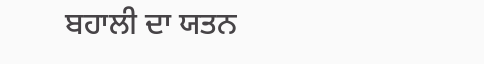ਬਹਾਲੀ ਦਾ ਯਤਨ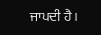ਜਾਪਦੀ ਹੈ।